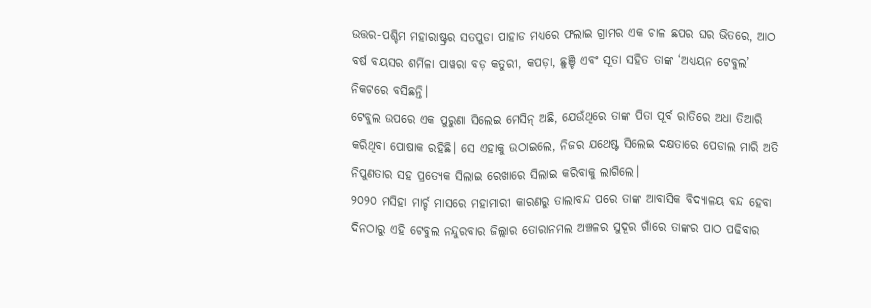ଉତ୍ତର-ପଶ୍ଚିମ ମହାରାଷ୍ଟ୍ରର ସତପୁଡା ପାହାଡ ମଧ୍ୟରେ ଫଲାଇ ଗ୍ରାମର ଏକ ଚାଳ ଛପର ଘର ଭିତରେ, ଆଠ ବର୍ଷ ବୟସର ଶର୍ମିଳା ପାୱରା ବଡ଼ କତୁରୀ, କପଡ଼ା, ଛୁଞ୍ଚି ଏବଂ ସୂତା ସହିତ ତାଙ୍କ ‘ଅଧ୍ୟୟନ ଟେବୁଲ’ ନିକଟରେ ବସିଛନ୍ତି।
ଟେବୁଲ ଉପରେ ଏକ ପୁରୁଣା ସିଲେଇ ମେସିନ୍ ଅଛି, ଯେଉଁଥିରେ ତାଙ୍କ ପିତା ପୂର୍ବ ରାତିରେ ଅଧା ତିଆରି କରିଥିବା ପୋଷାକ ରହିଛି। ସେ ଏହାକୁ ଉଠାଇଲେ, ନିଜର ଯଥେଷ୍ଟ ସିଲେଇ ଦକ୍ଷତାରେ ପେଡାଲ ମାରି ଅତି ନିପୁଣତାର ସହ ପ୍ରତ୍ୟେକ ସିଲାଇ ରେଖାରେ ସିଲାଇ କରିବାକୁ ଲାଗିଲେ।
୨୦୨୦ ମସିହା ମାର୍ଚ୍ଚ ମାସରେ ମହାମାରୀ କାରଣରୁ ତାଲାବନ୍ଦ ପରେ ତାଙ୍କ ଆବାସିକ ବିଦ୍ୟାଳୟ ବନ୍ଦ ହେବା ଦିନଠାରୁ ଏହି ଟେବୁଲ ନନ୍ଦୁରବାର ଜିଲ୍ଲାର ତୋରାନମଲ ଅଞ୍ଚଳର ସୁଦୂର ଗାଁରେ ତାଙ୍କର ପାଠ ପଢିବାର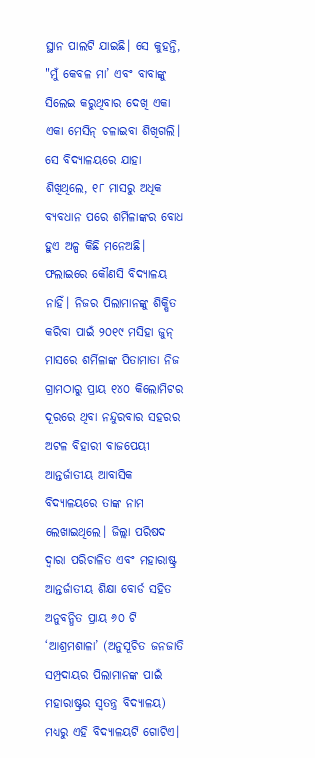ସ୍ଥାନ ପାଲଟି ଯାଇଛି। ସେ କୁହନ୍ତି, "ମୁଁ କେବଳ ମା’ ଏବଂ ବାବାଙ୍କୁ ସିଲେଇ କରୁଥିବାର ଦେଖି ଏକା ଏକା ମେସିନ୍ ଚଳାଇବା ଶିଖିଗଲି।
ସେ ବିଦ୍ୟାଳୟରେ ଯାହା ଶିଖିଥିଲେ, ୧୮ ମାସରୁ ଅଧିକ ବ୍ୟବଧାନ ପରେ ଶର୍ମିଳାଙ୍କର ବୋଧ ହୁଏ ଅଳ୍ପ କିଛି ମନେଅଛି।
ଫଲାଇରେ କୌଣସି ବିଦ୍ୟାଳୟ ନାହିଁ। ନିଜର ପିଲାମାନଙ୍କୁ ଶିକ୍ଷିତ କରିବା ପାଇଁ ୨୦୧୯ ମସିହା ଜୁନ୍ ମାସରେ ଶର୍ମିଳାଙ୍କ ପିତାମାତା ନିଜ ଗ୍ରାମଠାରୁ ପ୍ରାୟ ୧୪୦ କିଲୋମିଟର ଦୂରରେ ଥିବା ନନ୍ଦୁରବାର ସହରର ଅଟଳ ବିହାରୀ ବାଜପେୟୀ ଆନ୍ତର୍ଜାତୀୟ ଆବାସିକ ବିଦ୍ୟାଳୟରେ ତାଙ୍କ ନାମ ଲେଖାଇଥିଲେ। ଜିଲ୍ଲା ପରିଷଦ ଦ୍ୱାରା ପରିଚାଳିତ ଏବଂ ମହାରାଷ୍ଟ୍ର ଆନ୍ତର୍ଜାତୀୟ ଶିକ୍ଷା ବୋର୍ଡ ସହିତ ଅନୁବନ୍ଧିତ ପ୍ରାୟ ୬୦ ଟି ‘ଆଶ୍ରମଶାଳା’ (ଅନୁସୂଚିତ ଜନଜାତି ସମ୍ପ୍ରଦାୟର ପିଲାମାନଙ୍କ ପାଇଁ ମହାରାଷ୍ଟ୍ରର ସ୍ୱତନ୍ତ୍ର ବିଦ୍ୟାଳୟ) ମଧ୍ୟରୁ ଏହି ବିଦ୍ୟାଳୟଟି ଗୋଟିଏ।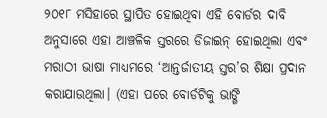୨୦୧୮ ମସିହାରେ ସ୍ଥାପିତ ହୋଇଥିବା ଏହି ବୋର୍ଡର ଦାବି ଅନୁସାରେ ଏହା ଆଞ୍ଚଳିକ ସ୍ତରରେ ଡିଜାଇନ୍ ହୋଇଥିଲା ଏବଂ ମରାଠୀ ଭାଷା ମାଧ୍ୟମରେ ‘ଆନ୍ତର୍ଜାତୀୟ ସ୍ତର’ର ଶିକ୍ଷା ପ୍ରଦାନ କରାଯାଉଥିଲା। (ଏହା ପରେ ବୋର୍ଡଟିକୁ ଭାଙ୍ଗି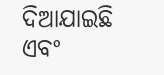ଦିଆଯାଇଛି ଏବଂ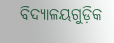ବିଦ୍ୟାଳୟଗୁଡ଼ିକ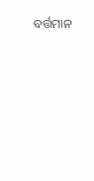ବର୍ତ୍ତମାନ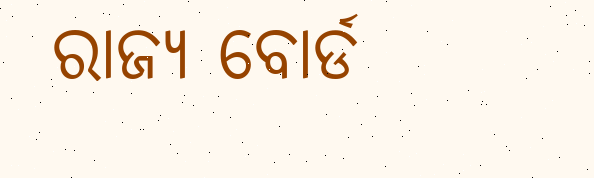ରାଜ୍ୟ ବୋର୍ଡ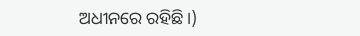ଅଧୀନରେ ରହିଛି।)